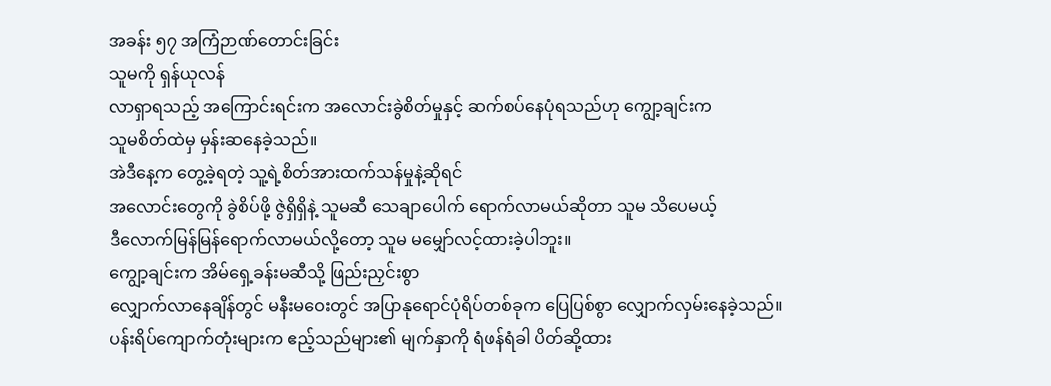အခန်း ၅၇ အကြံဉာဏ်တောင်းခြင်း
သူမကို ရှန်ယုလန်
လာရှာရသည့် အကြောင်းရင်းက အလောင်းခွဲစိတ်မှုနှင့် ဆက်စပ်နေပုံရသည်ဟု ကျွော့ချင်းက
သူမစိတ်ထဲမှ မှန်းဆနေခဲ့သည်။
အဲဒီနေ့က တွေ့ခဲ့ရတဲ့ သူ့ရဲ့စိတ်အားထက်သန်မှုနဲ့ဆိုရင်
အလောင်းတွေကို ခွဲစိပ်ဖို့ ဇွဲရှိရှိနဲ့ သူမဆီ သေချာပေါက် ရောက်လာမယ်ဆိုတာ သူမ သိပေမယ့်
ဒီလောက်မြန်မြန်ရောက်လာမယ်လို့တော့ သူမ မမျှော်လင့်ထားခဲ့ပါဘူး။
ကျွော့ချင်းက အိမ်ရှေ့ခန်းမဆီသို့ ဖြည်းညှင်းစွာ
လျှောက်လာနေချိန်တွင် မနီးမဝေးတွင် အပြာနုရောင်ပုံရိပ်တစ်ခုက ပြေပြစ်စွာ လျှောက်လှမ်းနေခဲ့သည်။
ပန်းရိပ်ကျောက်တုံးများက ဧည့်သည်များ၏ မျက်နှာကို ရံဖန်ရံခါ ပိတ်ဆို့ထား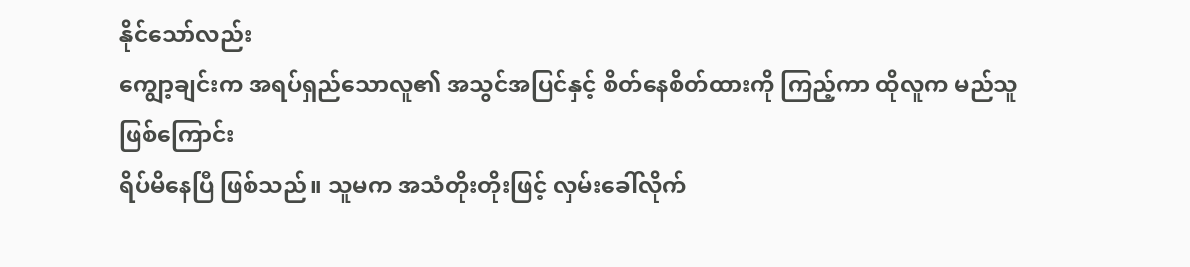နိုင်သော်လည်း
ကျွော့ချင်းက အရပ်ရှည်သောလူ၏ အသွင်အပြင်နှင့် စိတ်နေစိတ်ထားကို ကြည့်ကာ ထိုလူက မည်သူဖြစ်ကြောင်း
ရိပ်မိနေပြီ ဖြစ်သည်။ သူမက အသံတိုးတိုးဖြင့် လှမ်းခေါ်လိုက်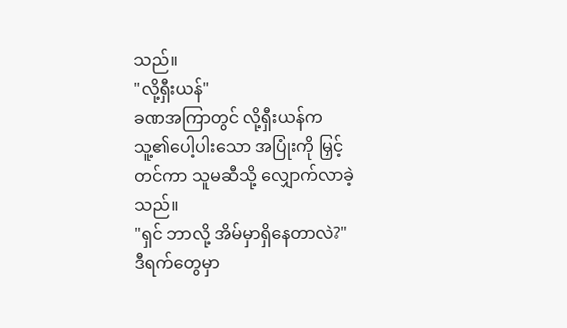သည်။
"လို့ရှီးယန်"
ခဏအကြာတွင် လို့ရှီးယန်က
သူ့၏ပေါ့ပါးသော အပြုံးကို မြှင့်တင်ကာ သူမဆီသို့ လျှောက်လာခဲ့သည်။
"ရှင် ဘာလို့ အိမ်မှာရှိနေတာလဲ?"
ဒီရက်တွေမှာ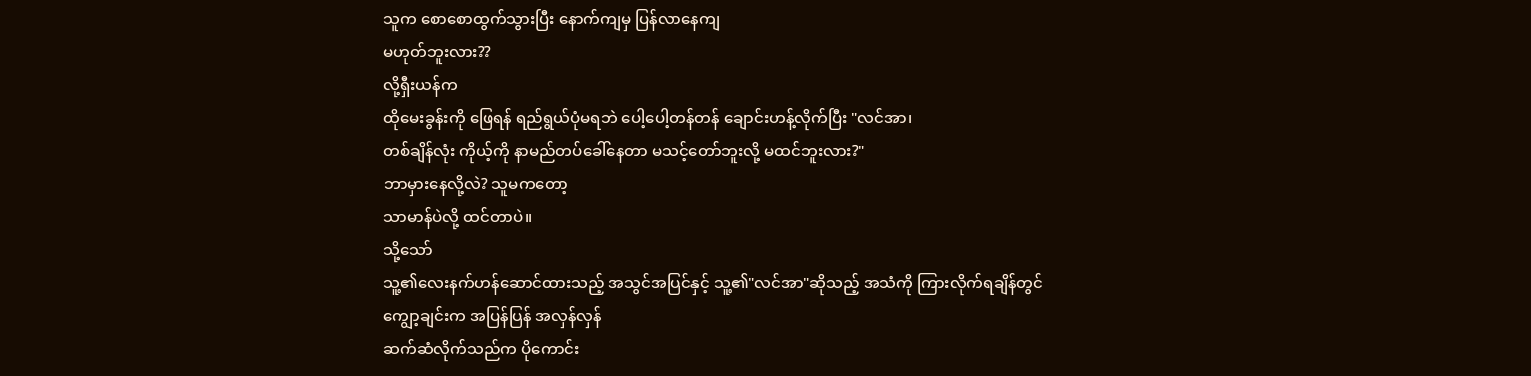သူက စောစောထွက်သွားပြီး နောက်ကျမှ ပြန်လာနေကျ
မဟုတ်ဘူးလား??
လို့ရှီးယန်က
ထိုမေးခွန်းကို ဖြေရန် ရည်ရွယ်ပုံမရဘဲ ပေါ့ပေါ့တန်တန် ချောင်းဟန့်လိုက်ပြီး "လင်အာ၊
တစ်ချိန်လုံး ကိုယ့်ကို နာမည်တပ်ခေါ်နေတာ မသင့်တော်ဘူးလို့ မထင်ဘူးလား?"
ဘာမှားနေလို့လဲ? သူမကတော့
သာမာန်ပဲလို့ ထင်တာပဲ။
သို့သော်
သူ့၏လေးနက်ဟန်ဆောင်ထားသည့် အသွင်အပြင်နှင့် သူ့၏"လင်အာ"ဆိုသည့် အသံကို ကြားလိုက်ရချိန်တွင် ကျွော့ချင်းက အပြန်ပြန် အလှန်လှန်
ဆက်ဆံလိုက်သည်က ပိုကောင်း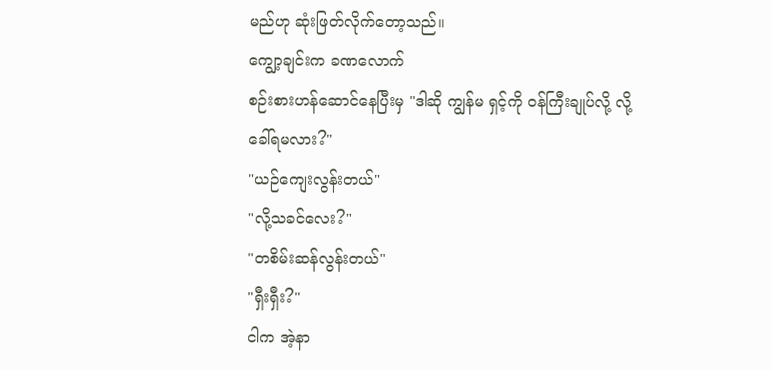မည်ဟု ဆုံးဖြတ်လိုက်တော့သည်။
ကျွော့ချင်းက ခဏလောက်
စဉ်းစားဟန်ဆောင်နေပြီးမှ "ဒါဆို ကျွန်မ ရှင့်ကို ဝန်ကြီးချုပ်လို့ လို့
ခေါ်ရမလား?"
"ယဉ်ကျေးလွန်းတယ်"
"လို့သခင်လေး?"
"တစိမ်းဆန်လွန်းတယ်"
"ရှီးရှီး?"
ငါက အဲ့နာ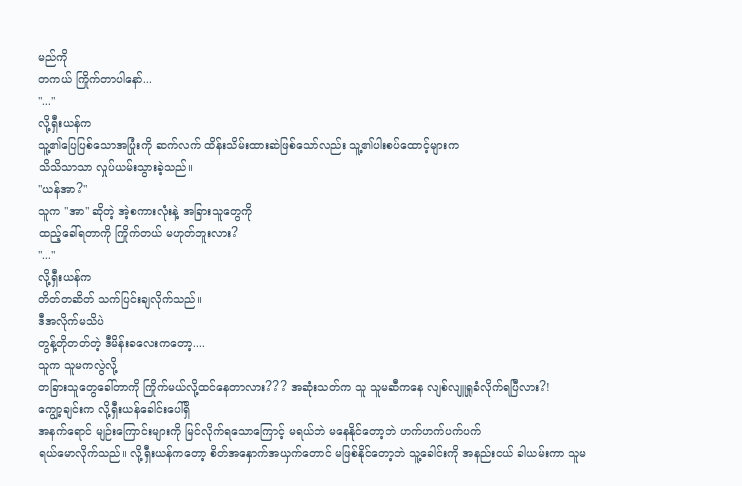မည်ကို
တကယ် ကြိုက်တာပါနော်...
"..."
လို့ရှီးယန်က
သူ့၏ပြေပြစ်သောအပြုံးကို ဆက်လက် ထိန်းသိမ်းထားဆဲဖြစ်သော်လည်း သူ့၏ပါးစပ်ထောင့်များက
သိသိသာသာ လှုပ်ယမ်းသွားခဲ့သည်။
"ယန်အာ?"
သူက "အာ" ဆိုတဲ့ အဲ့စကားလုံးနဲ့ အခြားသူတွေကို
ထည့်ခေါ်ရတာကို ကြိုက်တယ် မဟုတ်ဘူးလား?
"..."
လို့ရှီးယန်က
တိတ်တဆိတ် သက်ပြင်းချလိုက်သည်။
ဒီအလိုက်မသိပဲ
တွန့်တိုတတ်တဲ့ ဒီမိန်းခလေးကတော့....
သူက သူမကလွဲလို့
တခြားသူတွေခေါ်တာကို ကြိုက်မယ်လို့ထင်နေတာလား??? အဆုံးသတ်က သူ သူမဆီကနေ လျစ်လျူရှုခံလိုက်ရပြီလား?!
ကျွော့ချင်းက လို့ရှီးယန်ခေါင်းပေါ်ရှိ
အနက်ရောင် မျဉ်းကြောင်းများကို မြင်လိုက်ရသောကြောင့် မရယ်ဘဲ မနေနိုင်တော့ဘဲ ဟက်ဟက်ပက်ပက်
ရယ်မောလိုက်သည်။ လို့ရှီးယန်ကတော့ စိတ်အနှောက်အယှက်တောင် မဖြစ်နိုင်တော့ဘဲ သူ့ခေါင်းကို အနည်းငယ် ခါယမ်းကာ သူမ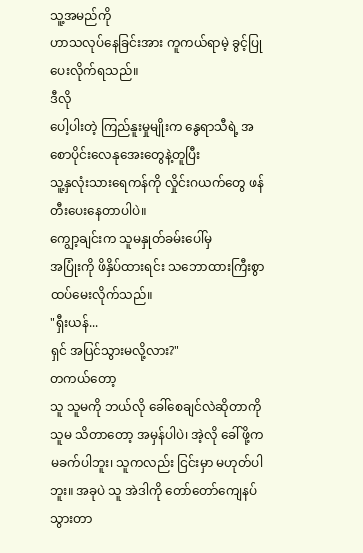သူ့အမည်ကို
ဟာသလုပ်နေခြင်းအား ကူကယ်ရာမဲ့ ခွင့်ပြုပေးလိုက်ရသည်။
ဒီလို
ပေါ့ပါးတဲ့ ကြည်နူးမှုမျိုးက နွေရာသီရဲ့ အစောပိုင်းလေနုအေးတွေနဲ့တူပြီး
သူ့နှလုံးသားရေကန်ကို လှိုင်းဂယက်တွေ ဖန်တီးပေးနေတာပါပဲ။
ကျွော့ချင်းက သူမနှုတ်ခမ်းပေါ်မှ
အပြုံးကို ဖိနှိပ်ထားရင်း သဘောထားကြီးစွာ ထပ်မေးလိုက်သည်။
"ရှီးယန်...
ရှင် အပြင်သွားမလို့လား?"
တကယ်တော့
သူ သူမကို ဘယ်လို ခေါ်စေချင်လဲဆိုတာကို သူမ သိတာတော့ အမှန်ပါပဲ၊ အဲ့လို ခေါ်ဖို့က
မခက်ပါဘူး၊ သူကလည်း ငြင်းမှာ မဟုတ်ပါဘူး။ အခုပဲ သူ အဲဒါကို တော်တော်ကျေနပ်သွားတာ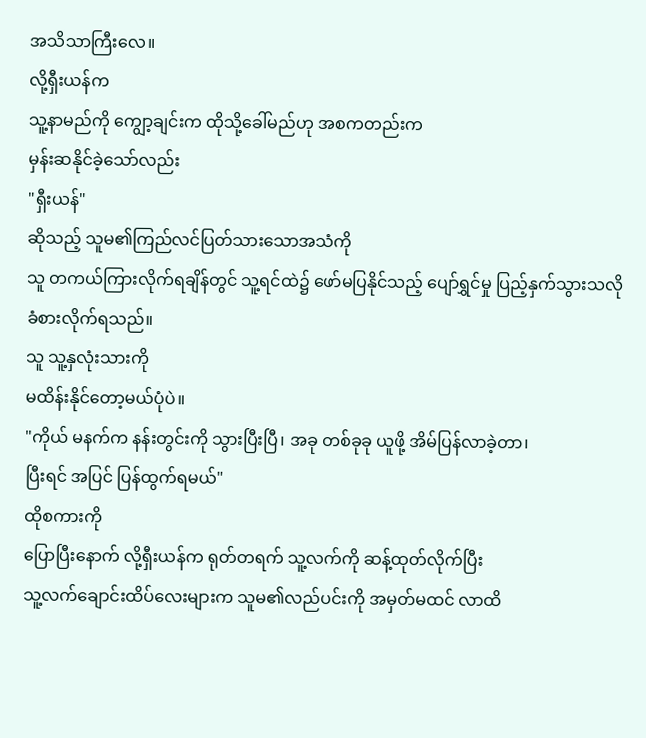အသိသာကြီးလေ။
လို့ရှီးယန်က
သူ့နာမည်ကို ကျွော့ချင်းက ထိုသို့ခေါ်မည်ဟု အစကတည်းက
မှန်းဆနိုင်ခဲ့သော်လည်း
"ရှီးယန်"
ဆိုသည့် သူမ၏ကြည်လင်ပြတ်သားသောအသံကို
သူ တကယ်ကြားလိုက်ရချိန်တွင် သူ့ရင်ထဲ၌ ဖော်မပြနိုင်သည့် ပျော်ရွှင်မှု ပြည့်နှက်သွားသလို
ခံစားလိုက်ရသည်။
သူ သူ့နှလုံးသားကို
မထိန်းနိုင်တော့မယ်ပုံပဲ။
"ကိုယ် မနက်က နန်းတွင်းကို သွားပြီးပြီ၊ အခု တစ်ခုခု ယူဖို့ အိမ်ပြန်လာခဲ့တာ၊
ပြီးရင် အပြင် ပြန်ထွက်ရမယ်"
ထိုစကားကို
ပြောပြီးနောက် လို့ရှီးယန်က ရုတ်တရက် သူ့လက်ကို ဆန့်ထုတ်လိုက်ပြီး
သူ့လက်ချောင်းထိပ်လေးများက သူမ၏လည်ပင်းကို အမှတ်မထင် လာထိ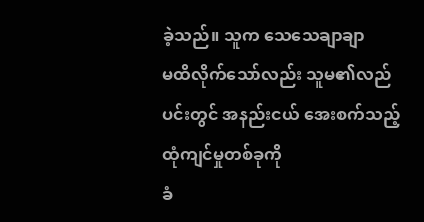ခဲ့သည်။ သူက သေသေချာချာ
မထိလိုက်သော်လည်း သူမ၏လည်ပင်းတွင် အနည်းငယ် အေးစက်သည့် ထုံကျင်မှုတစ်ခုကို
ခံ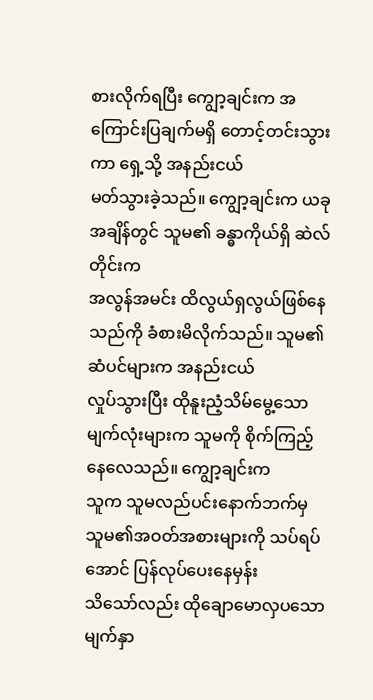စားလိုက်ရပြီး ကျွော့ချင်းက အကြောင်းပြချက်မရှိ တောင့်တင်းသွားကာ ရှေ့သို့ အနည်းငယ်
မတ်သွားခဲ့သည်။ ကျွော့ချင်းက ယခုအချိန်တွင် သူမ၏ ခန္ဓာကိုယ်ရှိ ဆဲလ်တိုင်းက
အလွန်အမင်း ထိလွယ်ရှလွယ်ဖြစ်နေသည်ကို ခံစားမိလိုက်သည်။ သူမ၏ ဆံပင်များက အနည်းငယ်
လှုပ်သွားပြီး ထိုနူးညံ့သိမ်မွေ့သော မျက်လုံးများက သူမကို စိုက်ကြည့်နေလေသည်။ ကျွော့ချင်းက
သူက သူမလည်ပင်းနောက်ဘက်မှ သူမ၏အဝတ်အစားများကို သပ်ရပ်အောင် ပြန်လုပ်ပေးနေမှန်း
သိသော်လည်း ထိုချောမောလှပသောမျက်နှာ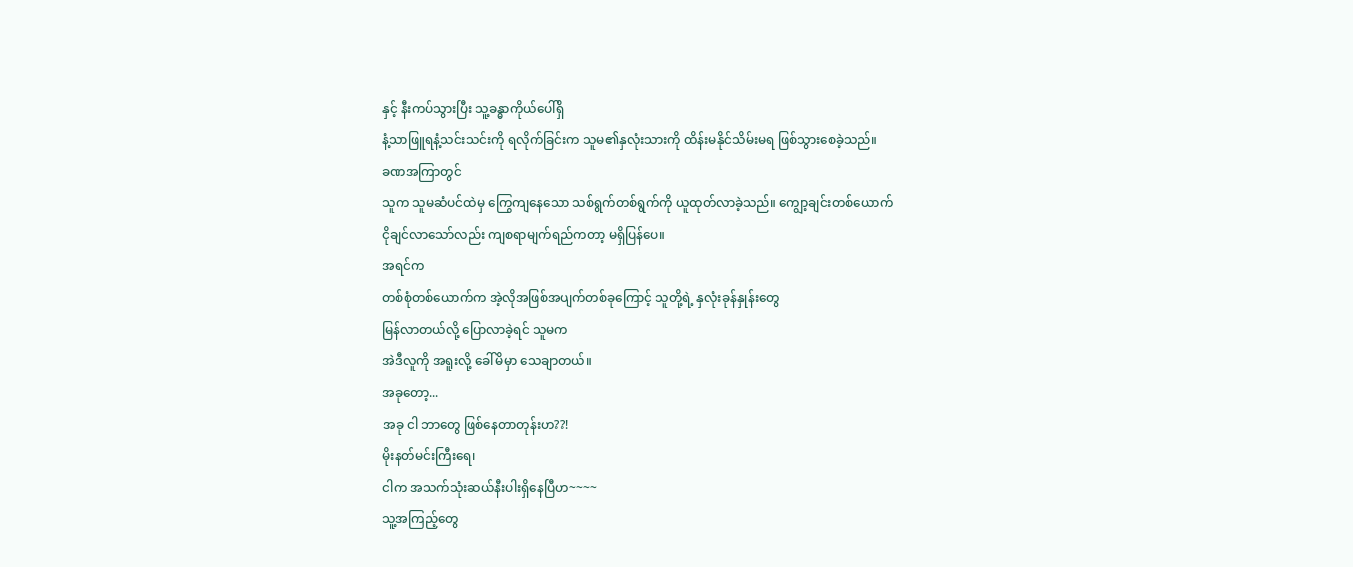နှင့် နီးကပ်သွားပြီး သူ့ခန္ဓာကိုယ်ပေါ်ရှိ
နံ့သာဖြူရနံ့သင်းသင်းကို ရလိုက်ခြင်းက သူမ၏နှလုံးသားကို ထိန်းမနိုင်သိမ်းမရ ဖြစ်သွားစေခဲ့သည်။
ခဏအကြာတွင်
သူက သူမဆံပင်ထဲမှ ကြွေကျနေသော သစ်ရွက်တစ်ရွက်ကို ယူထုတ်လာခဲ့သည်။ ကျွော့ချင်းတစ်ယောက်
ငိုချင်လာသော်လည်း ကျစရာမျက်ရည်ကတာ့ မရှိပြန်ပေ။
အရင်က
တစ်စုံတစ်ယောက်က အဲ့လိုအဖြစ်အပျက်တစ်ခုကြောင့် သူတို့ရဲ့ နှလုံးခုန်နှုန်းတွေ
မြန်လာတယ်လို့ ပြောလာခဲ့ရင် သူမက
အဲဒီလူကို အရူးလို့ ခေါ်မိမှာ သေချာတယ်။
အခုတော့...
အခု ငါ ဘာတွေ ဖြစ်နေတာတုန်းဟ??!
မိုးနတ်မင်းကြီးရေ၊
ငါက အသက်သုံးဆယ်နီးပါးရှိနေပြီဟ~~~~
သူ့အကြည့်တွေ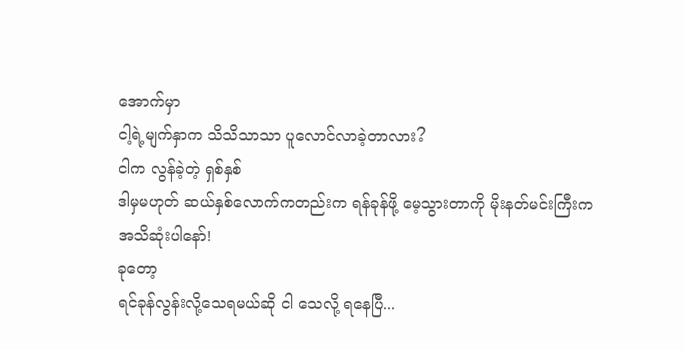အောက်မှာ
ငါ့ရဲ့မျက်နှာက သိသိသာသာ ပူလောင်လာခဲ့တာလား?
ငါက လွန်ခဲ့တဲ့ ရှစ်နှစ်
ဒါမှမဟုတ် ဆယ်နှစ်လောက်ကတည်းက ရန်ခုန်ဖို့ မေ့သွားတာကို မိုးနတ်မင်းကြီးက
အသိဆုံးပါနော်!
ခုတော့
ရင်ခုန်လွန်းလို့သေရမယ်ဆို ငါ သေလို့ ရနေပြီ...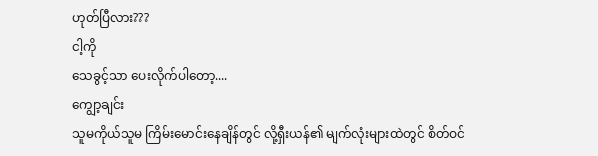ဟုတ်ပြီလား???
ငါ့ကို
သေခွင့်သာ ပေးလိုက်ပါတော့....
ကျွော့ချင်း
သူမကိုယ်သူမ ကြိမ်းမောင်းနေချိန်တွင် လို့ရှီးယန်၏ မျက်လုံးများထဲတွင် စိတ်ဝင်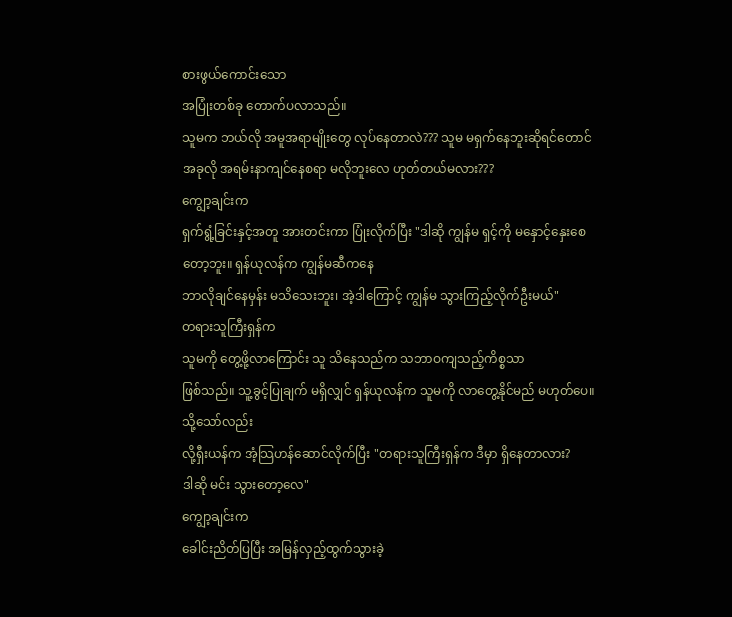စားဖွယ်ကောင်းသော
အပြုံးတစ်ခု တောက်ပလာသည်။
သူမက ဘယ်လို အမူအရာမျိုးတွေ လုပ်နေတာလဲ??? သူမ မရှက်နေဘူးဆိုရင်တောင်
အခုလို အရမ်းနာကျင်နေစရာ မလိုဘူးလေ ဟုတ်တယ်မလား???
ကျွော့ချင်းက
ရှက်ရွံ့ခြင်းနှင့်အတူ အားတင်းကာ ပြုံးလိုက်ပြီး "ဒါဆို ကျွန်မ ရှင့်ကို မနှောင့်နှေးစေတော့ဘူး။ ရှန်ယုလန်က ကျွန်မဆီကနေ
ဘာလိုချင်နေမှန်း မသိသေးဘူး၊ အဲ့ဒါကြောင့် ကျွန်မ သွားကြည့်လိုက်ဦးမယ်"
တရားသူကြီးရှန်က
သူမကို တွေ့ဖို့လာကြောင်း သူ သိနေသည်က သဘာဝကျသည့်ကိစ္စသာ
ဖြစ်သည်။ သူ့ခွင့်ပြုချက် မရှိလျှင် ရှန်ယုလန်က သူမကို လာတွေ့နိုင်မည် မဟုတ်ပေ။
သို့သော်လည်း
လို့ရှီးယန်က အံ့သြဟန်ဆောင်လိုက်ပြီး "တရားသူကြီးရှန်က ဒီမှာ ရှိနေတာလား?
ဒါဆို မင်း သွားတော့လေ"
ကျွော့ချင်းက
ခေါင်းညိတ်ပြပြီး အမြန်လှည့်ထွက်သွားခဲ့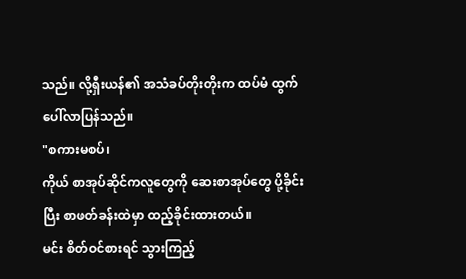သည်။ လို့ရှီးယန်၏ အသံခပ်တိုးတိုးက ထပ်မံ ထွက်ပေါ်လာပြန်သည်။
"စကားမစပ်၊
ကိုယ် စာအုပ်ဆိုင်ကလူတွေကို ဆေးစာအုပ်တွေ ပို့ခိုင်းပြီး စာဖတ်ခန်းထဲမှာ ထည့်ခိုင်းထားတယ်။
မင်း စိတ်ဝင်စားရင် သွားကြည့်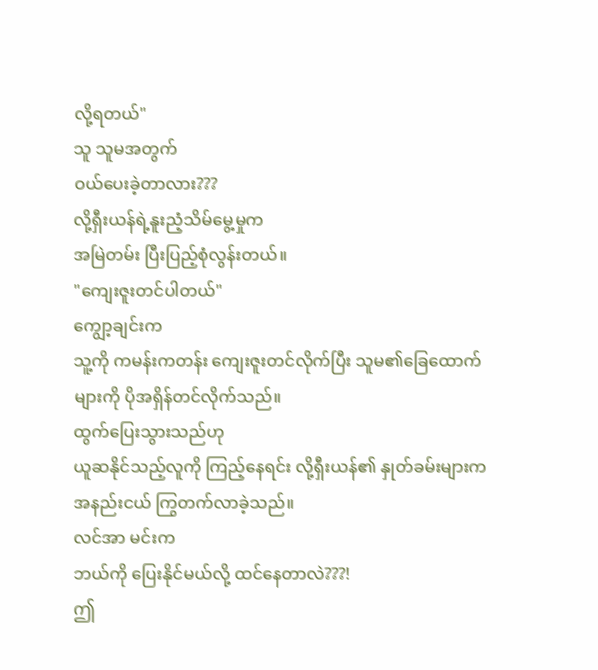လို့ရတယ်"
သူ သူမအတွက်
ဝယ်ပေးခဲ့တာလား???
လို့ရှီးယန်ရဲ့နူးညံ့သိမ်မွေ့မှုက
အမြဲတမ်း ပြီးပြည့်စုံလွန်းတယ်။
"ကျေးဇူးတင်ပါတယ်"
ကျွော့ချင်းက
သူ့ကို ကမန်းကတန်း ကျေးဇူးတင်လိုက်ပြီး သူမ၏ခြေထောက်များကို ပိုအရှိန်တင်လိုက်သည်။
ထွက်ပြေးသွားသည်ဟု
ယူဆနိုင်သည့်လူကို ကြည့်နေရင်း လို့ရှီးယန်၏ နှုတ်ခမ်းများက အနည်းငယ် ကြွတက်လာခဲ့သည်။
လင်အာ မင်းက
ဘယ်ကို ပြေးနိုင်မယ်လို့ ထင်နေတာလဲ???!
ဤ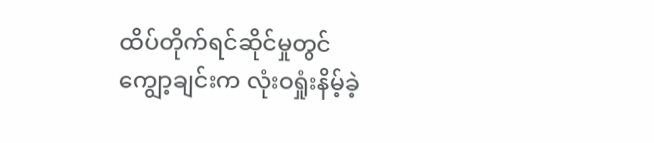ထိပ်တိုက်ရင်ဆိုင်မှုတွင်
ကျွော့ချင်းက လုံးဝရှုံးနိမ့်ခဲ့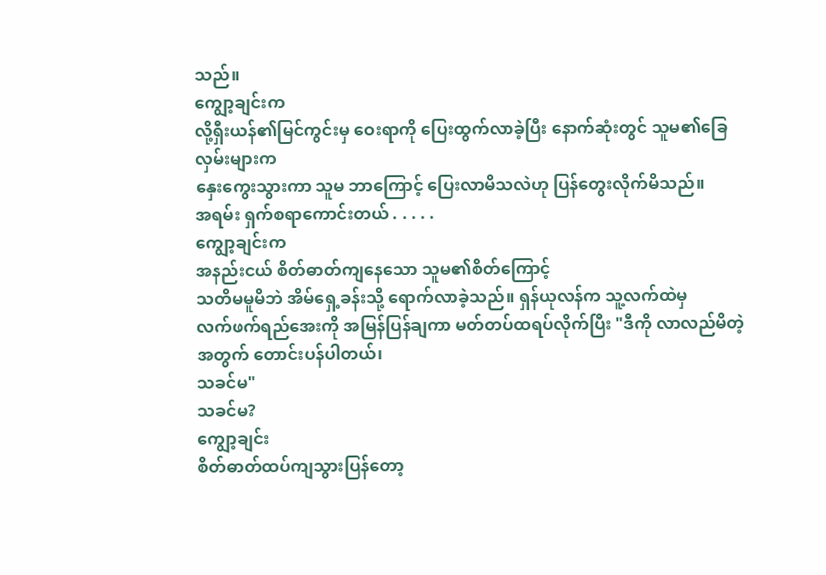သည်။
ကျွော့ချင်းက
လို့ရှီးယန်၏မြင်ကွင်းမှ ဝေးရာကို ပြေးထွက်လာခဲ့ပြီး နောက်ဆုံးတွင် သူမ၏ခြေလှမ်းများက
နှေးကွေးသွားကာ သူမ ဘာကြောင့် ပြေးလာမိသလဲဟု ပြန်တွေးလိုက်မိသည်။
အရမ်း ရှက်စရာကောင်းတယ် . . . . .
ကျွော့ချင်းက
အနည်းငယ် စိတ်ဓာတ်ကျနေသော သူမ၏စိတ်ကြောင့်
သတိမမူမိဘဲ အိမ်ရှေ့ခန်းသို့ ရောက်လာခဲ့သည်။ ရှန်ယုလန်က သူ့လက်ထဲမှ
လက်ဖက်ရည်အေးကို အမြန်ပြန်ချကာ မတ်တပ်ထရပ်လိုက်ပြီး "ဒီကို လာလည်မိတဲ့အတွက် တောင်းပန်ပါတယ်၊
သခင်မ"
သခင်မ?
ကျွော့ချင်း
စိတ်ဓာတ်ထပ်ကျသွားပြန်တော့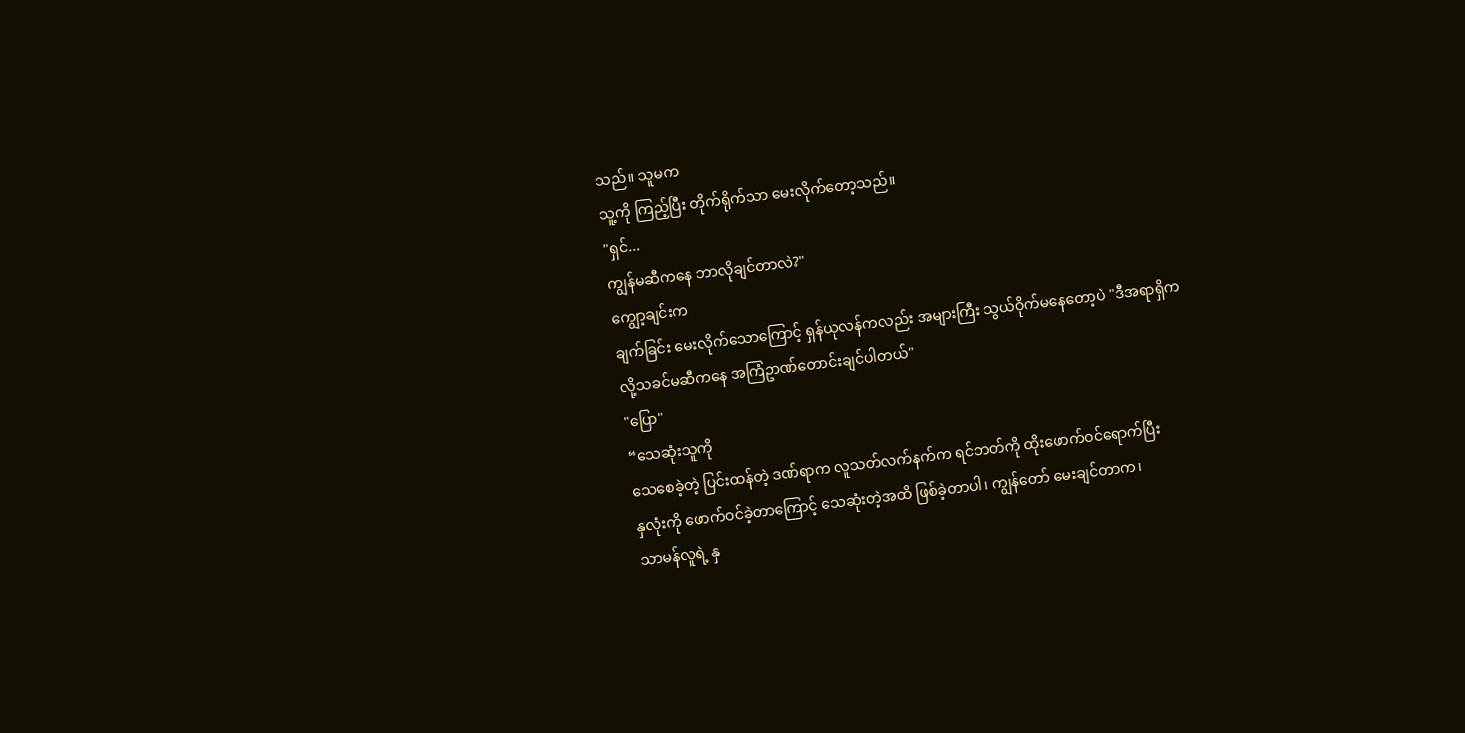သည်။ သူမက
သူ့ကို ကြည့်ပြီး တိုက်ရိုက်သာ မေးလိုက်တော့သည်။
"ရှင်...
ကျွန်မဆီကနေ ဘာလိုချင်တာလဲ?"
ကျွော့ချင်းက
ချက်ခြင်း မေးလိုက်သောကြောင့် ရှန်ယုလန်ကလည်း အများကြီး သွယ်ဝိုက်မနေတော့ပဲ "ဒီအရာရှိက
လို့သခင်မဆီကနေ အကြံဥာဏ်တောင်းချင်ပါတယ်"
"ပြော"
“သေဆုံးသူကို
သေစေခဲ့တဲ့ ပြင်းထန်တဲ့ ဒဏ်ရာက လူသတ်လက်နက်က ရင်ဘတ်ကို ထိုးဖောက်ဝင်ရောက်ပြီး
နှလုံးကို ဖောက်ဝင်ခဲ့တာကြောင့် သေဆုံးတဲ့အထိ ဖြစ်ခဲ့တာပါ၊ ကျွန်တော် မေးချင်တာက၊
သာမန်လူရဲ့ နှ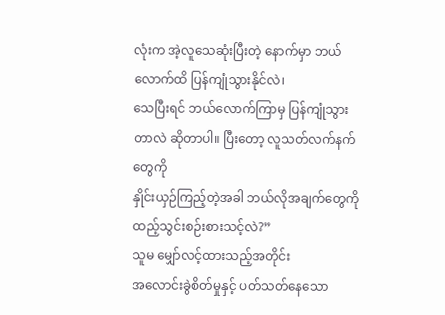လုံးက အဲ့လူသေဆုံးပြီးတဲ့ နောက်မှာ ဘယ်လောက်ထိ ပြန်ကျုံသွားနိုင်လဲ၊
သေပြီးရင် ဘယ်လောက်ကြာမှ ပြန်ကျုံသွားတာလဲ ဆိုတာပါ။ ပြီးတော့ လူသတ်လက်နက်တွေကို
နှိုင်းယှဉ်ကြည့်တဲ့အခါ ဘယ်လိုအချက်တွေကို ထည့်သွင်းစဉ်းစားသင့်လဲ?”
သူမ မျှော်လင့်ထားသည့်အတိုင်း
အလောင်းခွဲစိတ်မှုနှင့် ပတ်သတ်နေသော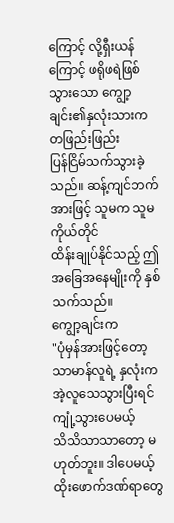ကြောင့် လို့ရှီးယန်ကြောင့် ဖရိုဖရဲဖြစ်သွားသော ကျွော့ချင်း၏နှလုံးသားက တဖြည်းဖြည်း
ပြန်ငြိမ်သက်သွားခဲ့သည်။ ဆန့်ကျင်ဘက်အားဖြင့် သူမက သူမကိုယ်တိုင်
ထိန်းချုပ်နိုင်သည့် ဤအခြေအနေမျိုးကို နှစ်သက်သည်။
ကျွော့ချင်းက
"ပုံမှန်အားဖြင့်တော့ သာမာန်လူရဲ့ နှလုံးက အဲ့လူသေသွားပြီးရင် ကျုံ့သွားပေမယ့်
သိသိသာသာတော့ မဟုတ်ဘူး။ ဒါပေမယ့် ထိုးဖောက်ဒဏ်ရာတွေ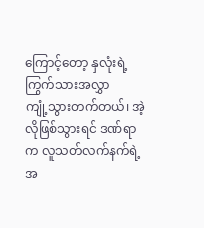ကြောင့်တော့ နှလုံးရဲ့ကြွက်သားအလွှာ
ကျုံ့သွားတက်တယ်၊ အဲ့လိုဖြစ်သွားရင် ဒဏ်ရာက လူသတ်လက်နက်ရဲ့ အ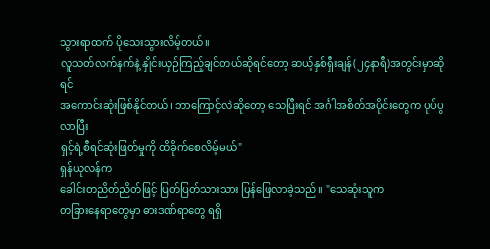သွားရာထက် ပိုသေးသွားလိမ့်တယ်။
လူသတ်လက်နက်နဲ့ နှိုင်းယှဉ်ကြည့်ချင်တယ်ဆိုရင်တော့ ဆယ့်နှစ်ရှီးချန်(၂၄နာရီ)အတွင်းမှာဆိုရင်
အကောင်းဆုံးဖြစ်နိုင်တယ်၊ ဘာကြောင့်လဲဆိုတော့ သေပြီးရင် အင်္ဂါအစိတ်အပိုင်းတွေက ပုပ်ပွလာပြီး
ရှင့်ရဲ့စီရင်ဆုံးဖြတ်မှုကို ထိခိုက်စေလိမ့်မယ်"
ရှန်ယုလန်က
ခေါင်းတညိတ်ညိတ်ဖြင့် ပြတ်ပြတ်သားသား ပြန်ဖြေလာခဲ့သည်။ "သေဆုံးသူက
တခြားနေရာတွေမှာ ဓားဒဏ်ရာတွေ ရရှိ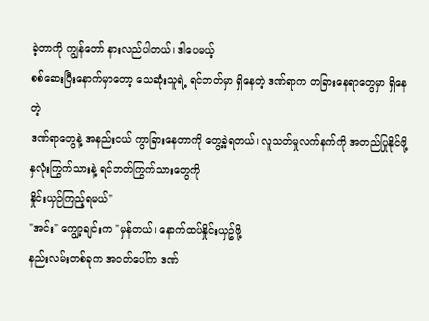ခဲ့တာကို ကျွန်တော် နားလည်ပါတယ်၊ ဒါပေမယ့်
စစ်ဆေးပြီးနောက်မှာတော့ သေဆုံးသူရဲ့ ရင်ဘတ်မှာ ရှိနေတဲ့ ဒဏ်ရာက တခြားနေရာတွေမှာ ရှိနေတဲ့
ဒဏ်ရာတွေနဲ့ အနည်းငယ် ကွာခြားနေတာကို တွေ့ခဲ့ရတယ်၊ လူသတ်မှုလက်နက်ကို အတည်ပြုနိုင်ဖို့
နှလုံးကြွက်သားနဲ့ ရင်ဘတ်ကြွက်သားတွေကို
နှိုင်းယှဉ်ကြည့်ရမယ်"
"အင်း" ကျွော့ချင်းက "မှန်တယ်၊ နောက်ထပ်နှိုင်းယှဥ်ဖို့
နည်းလမ်းတစ်ခုက အဝတ်ပေါ်က ဒဏ်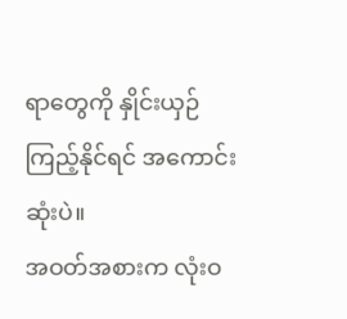ရာတွေကို နှိုင်းယှဉ်ကြည့်နိုင်ရင် အကောင်းဆုံးပဲ။
အဝတ်အစားက လုံးဝ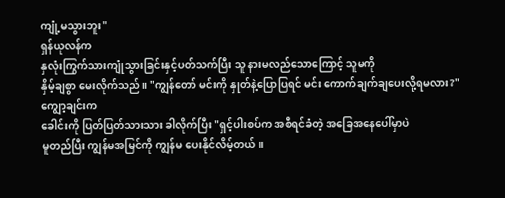ကျုံ့မသွားဘူး"
ရှန်ယုလန်က
နှလုံးကြွက်သားကျုံသွားခြင်းနှင့်ပတ်သက်ပြီး သူ နားမလည်သောကြောင့် သူမကို
နှိမ့်ချစွာ မေးလိုက်သည်။ "ကျွန်တော် မင်းကို နှုတ်နဲ့ပြောပြရင် မင်း ကောက်ချက်ချပေးလို့ရမလား?"
ကျွော့ချင်းက
ခေါင်းကို ပြတ်ပြတ်သားသား ခါလိုက်ပြီး "ရှင့်ပါးစပ်က အစီရင်ခံတဲ့ အခြေအနေပေါ်မှာပဲ
မူတည်ပြီး ကျွန်မအမြင်ကို ကျွန်မ ပေးနိုင်လိမ့်တယ်။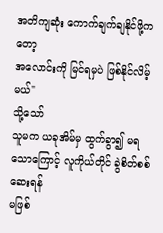အတိကျဆုံး ကောက်ချက်ချနိုင်ဖို့ကတော့
အလောင်းကို မြင်ရမှပဲ ဖြစ်နိုင်လိမ့်မယ်"
သို့သော်
သူမက ယခုအိမ်မှ ထွက်ခွာ၍ မရသောကြောင့် လူကိုယ်တိုင် ခွဲစိတ်စစ်ဆေးရန်
မဖြစ်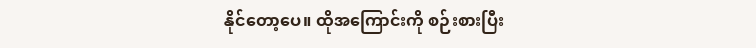နိုင်တော့ပေ။ ထိုအကြောင်းကို စဉ်းစားပြီး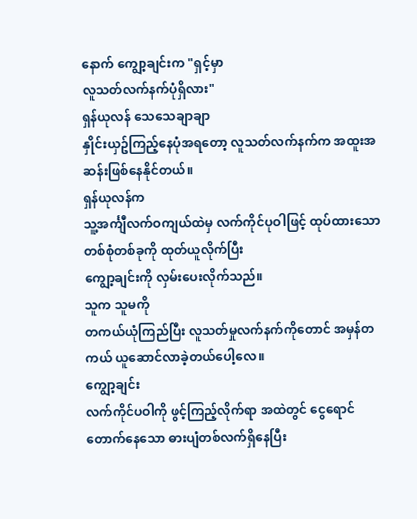နောက် ကျွော့ချင်းက "ရှင့်မှာ
လူသတ်လက်နက်ပုံရှိလား"
ရှန်ယုလန် သေသေချာချာ
နှိုင်းယှဥ်ကြည့်နေပုံအရတော့ လူသတ်လက်နက်က အထူးအဆန်းဖြစ်နေနိုင်တယ်။
ရှန်ယုလန်က
သူ့အင်္ကျီလက်ဝကျယ်ထဲမှ လက်ကိုင်ပုဝါဖြင့် ထုပ်ထားသော တစ်စုံတစ်ခုကို ထုတ်ယူလိုက်ပြီး
ကျွော့ချင်းကို လှမ်းပေးလိုက်သည်။
သူက သူမကို
တကယ်ယုံကြည်ပြီး လူသတ်မှုလက်နက်ကိုတောင် အမှန်တကယ် ယူဆောင်လာခဲ့တယ်ပေါ့လေ။
ကျွော့ချင်း
လက်ကိုင်ပဝါကို ဖွင့်ကြည့်လိုက်ရာ အထဲတွင် ငွေရောင်တောက်နေသော ဓားပျံတစ်လက်ရှိနေပြီး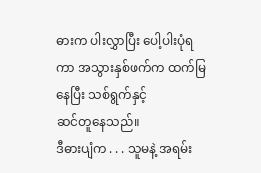ဓားက ပါးလွှာပြီး ပေါ့ပါးပုံရကာ အသွားနှစ်ဖက်က ထက်မြနေပြီး သစ်ရွက်နှင့်
ဆင်တူနေသည်။
ဒီဓားပျံက . . . သူမနဲ့ အရမ်း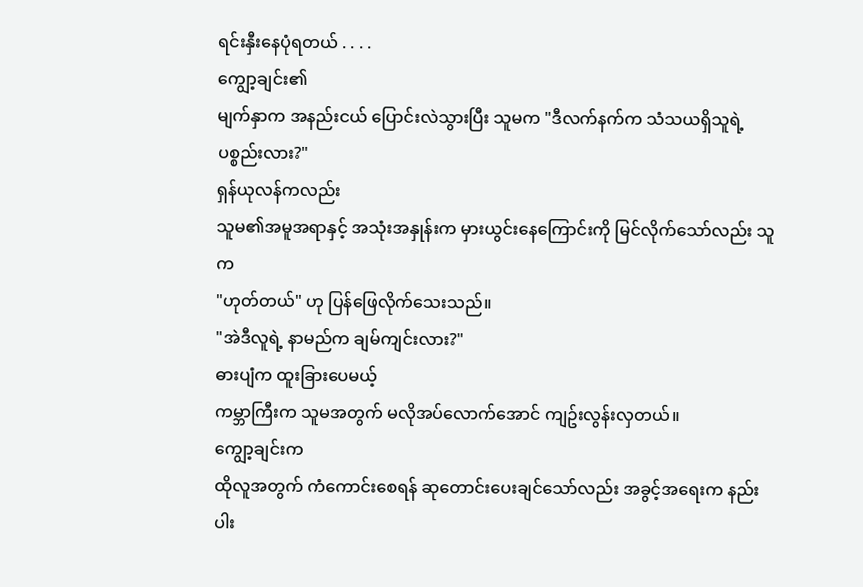ရင်းနှီးနေပုံရတယ် . . . .
ကျွော့ချင်း၏
မျက်နှာက အနည်းငယ် ပြောင်းလဲသွားပြီး သူမက "ဒီလက်နက်က သံသယရှိသူရဲ့ ပစ္စည်းလား?"
ရှန်ယုလန်ကလည်း
သူမ၏အမူအရာနှင့် အသုံးအနှုန်းက မှားယွင်းနေကြောင်းကို မြင်လိုက်သော်လည်း သူက
"ဟုတ်တယ်" ဟု ပြန်ဖြေလိုက်သေးသည်။
"အဲဒီလူရဲ့ နာမည်က ချမ်ကျင်းလား?"
ဓားပျံက ထူးခြားပေမယ့်
ကမ္ဘာကြီးက သူမအတွက် မလိုအပ်လောက်အောင် ကျဥ်းလွန်းလှတယ်။
ကျွော့ချင်းက
ထိုလူအတွက် ကံကောင်းစေရန် ဆုတောင်းပေးချင်သော်လည်း အခွင့်အရေးက နည်းပါး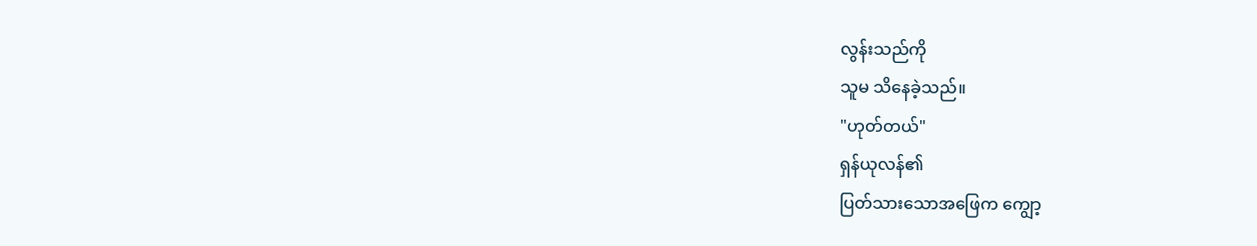လွန်းသည်ကို
သူမ သိနေခဲ့သည်။
"ဟုတ်တယ်"
ရှန်ယုလန်၏
ပြတ်သားသောအဖြေက ကျွော့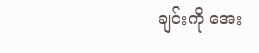ချင်းကို အေး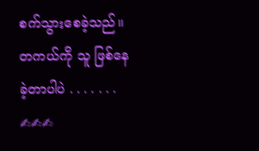စက်သွားစေခဲ့သည်။
တကယ်ကို သူ ဖြစ်နေခဲ့တာပါပဲ . . . . . . .
✍✍✍